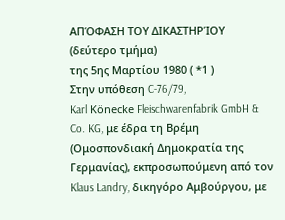ΑΠΌΦΑΣΗ ΤΟΥ ΔΙΚΑΣΤΗΡΊΟΥ (δεύτερο τμήμα)
της 5ης Μαρτίου 1980 ( *1 )
Στην υπόθεση C-76/79,
Karl Könecke Fleischwarenfabrik GmbH & Co. KG, με έδρα τη Βρέμη (Ομοσπονδιακή Δημοκρατία της Γερμανίας), εκπροσωπούμενη από τον Klaus Landry, δικηγόρο Αμβούργου, με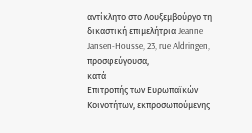αντίκλητο στο Λουξεμβούργο τη δικαστική επιμελήτρια Jeanne Jansen-Housse, 23, rue Aldringen,
προσφεύγουσα,
κατά
Επιτροπής των Ευρωπαϊκών Κοινοτήτων, εκπροσωπούμενης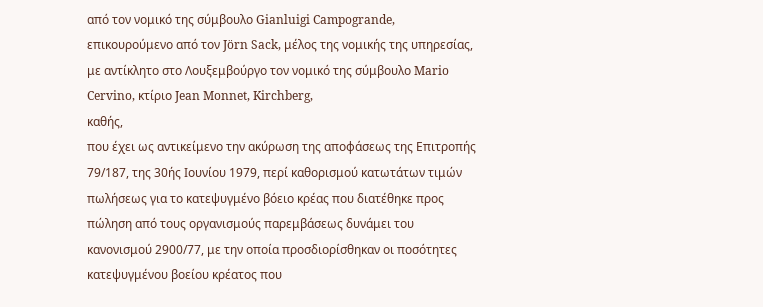από τον νομικό της σύμβουλο Gianluigi Campogrande, επικουρούμενο από τον Jörn Sack, μέλος της νομικής της υπηρεσίας, με αντίκλητο στο Λουξεμβούργο τον νομικό της σύμβουλο Mario Cervino, κτίριο Jean Monnet, Kirchberg,
καθής,
που έχει ως αντικείμενο την ακύρωση της αποφάσεως της Επιτροπής 79/187, της 30ής Ιουνίου 1979, περί καθορισμού κατωτάτων τιμών πωλήσεως για το κατεψυγμένο βόειο κρέας που διατέθηκε προς πώληση από τους οργανισμούς παρεμβάσεως δυνάμει του κανονισμού 2900/77, με την οποία προσδιορίσθηκαν οι ποσότητες κατεψυγμένου βοείου κρέατος που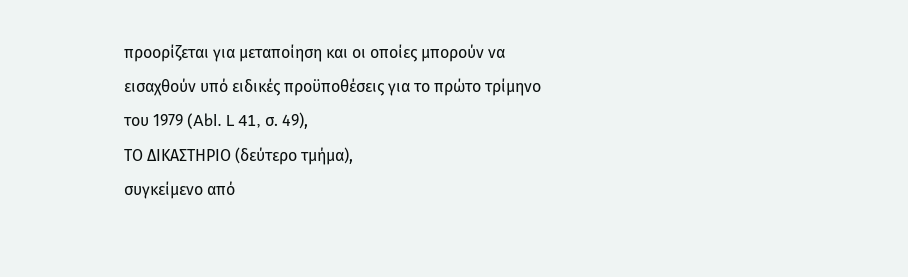προορίζεται για μεταποίηση και οι οποίες μπορούν να εισαχθούν υπό ειδικές προϋποθέσεις για το πρώτο τρίμηνο του 1979 (Abl. L 41, σ. 49),
ΤΟ ΔΙΚΑΣΤΗΡΙΟ (δεύτερο τμήμα),
συγκείμενο από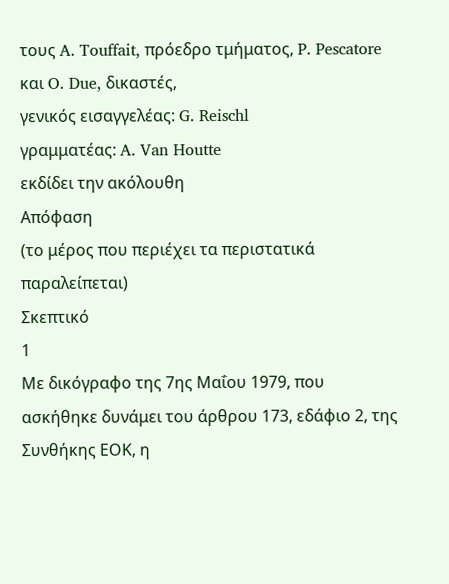τους A. Touffait, πρόεδρο τμήματος, P. Pescatore και O. Due, δικαστές,
γενικός εισαγγελέας: G. Reischl
γραμματέας: A. Van Houtte
εκδίδει την ακόλουθη
Απόφαση
(το μέρος που περιέχει τα περιστατικά παραλείπεται)
Σκεπτικό
1
Με δικόγραφο της 7ης Μαΐου 1979, που ασκήθηκε δυνάμει του άρθρου 173, εδάφιο 2, της Συνθήκης ΕΟΚ, η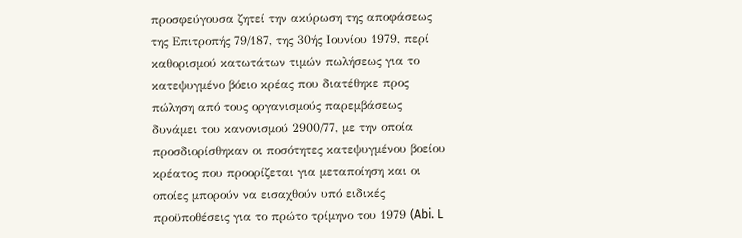προσφεύγουσα ζητεί την ακύρωση της αποφάσεως της Επιτροπής 79/187, της 30ής Ιουνίου 1979, περί καθορισμού κατωτάτων τιμών πωλήσεως για το κατεψυγμένο βόειο κρέας που διατέθηκε προς πώληση από τους οργανισμούς παρεμβάσεως δυνάμει του κανονισμού 2900/77, με την οποία προσδιορίσθηκαν οι ποσότητες κατεψυγμένου βοείου κρέατος που προορίζεται για μεταποίηση και οι οποίες μπορούν να εισαχθούν υπό ειδικές προϋποθέσεις για το πρώτο τρίμηνο του 1979 (Abi. L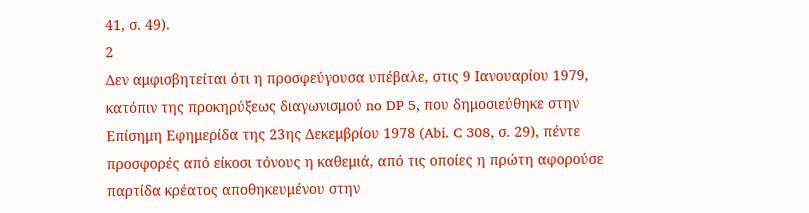41, σ. 49).
2
Δεν αμφισβητείται ότι η προσφεύγουσα υπέβαλε, στις 9 Ιανουαρίου 1979, κατόπιν της προκηρύξεως διαγωνισμού no DP 5, που δημοσιεύθηκε στην Επίσημη Εφημερίδα της 23ης Δεκεμβρίου 1978 (Abi. C 308, σ. 29), πέντε προσφορές από είκοσι τόνους η καθεμιά, από τις οποίες η πρώτη αφορούσε παρτίδα κρέατος αποθηκευμένου στην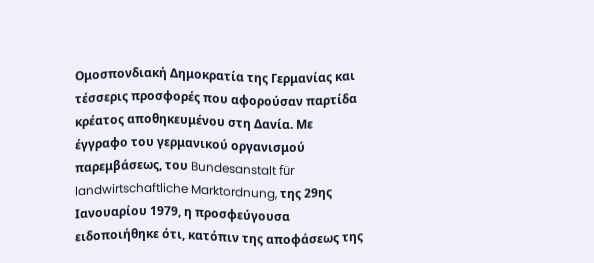Ομοσπονδιακή Δημοκρατία της Γερμανίας και τέσσερις προσφορές που αφορούσαν παρτίδα κρέατος αποθηκευμένου στη Δανία. Με έγγραφο του γερμανικού οργανισμού παρεμβάσεως, του Bundesanstalt für landwirtschaftliche Marktordnung, της 29ης Ιανουαρίου 1979, η προσφεύγουσα ειδοποιήθηκε ότι, κατόπιν της αποφάσεως της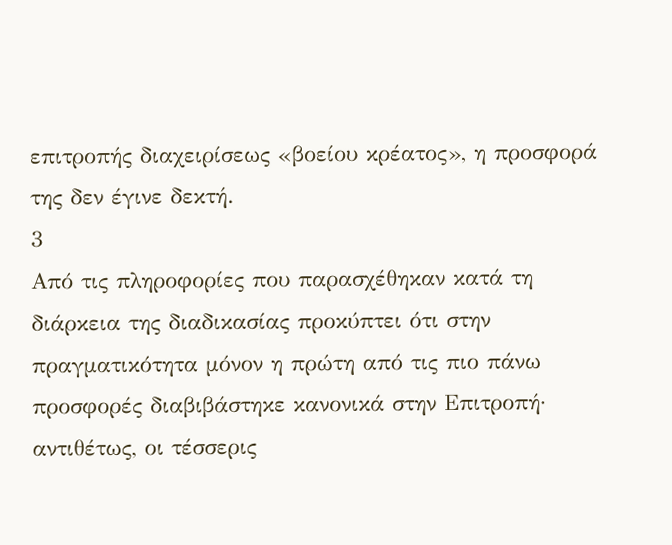επιτροπής διαχειρίσεως «βοείου κρέατος», η προσφορά της δεν έγινε δεκτή.
3
Από τις πληροφορίες που παρασχέθηκαν κατά τη διάρκεια της διαδικασίας προκύπτει ότι στην πραγματικότητα μόνον η πρώτη από τις πιο πάνω προσφορές διαβιβάστηκε κανονικά στην Επιτροπή· αντιθέτως, οι τέσσερις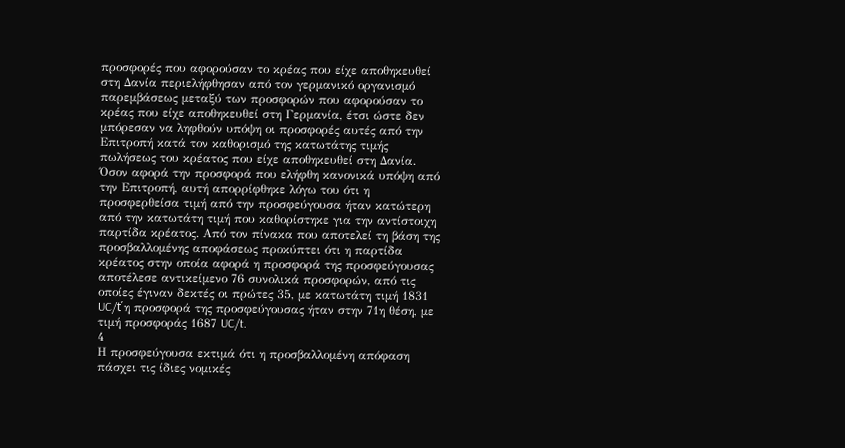προσφορές που αφορούσαν το κρέας που είχε αποθηκευθεί στη Δανία περιελήφθησαν από τον γερμανικό οργανισμό παρεμβάσεως μεταξύ των προσφορών που αφορούσαν το κρέας που είχε αποθηκευθεί στη Γερμανία, έτσι ώστε δεν μπόρεσαν να ληφθούν υπόψη οι προσφορές αυτές από την Επιτροπή κατά τον καθορισμό της κατωτάτης τιμής πωλήσεως του κρέατος που είχε αποθηκευθεί στη Δανία. Όσον αφορά την προσφορά που ελήφθη κανονικά υπόψη από την Επιτροπή, αυτή απορρίφθηκε λόγω του ότι η προσφερθείσα τιμή από την προσφεύγουσα ήταν κατώτερη από την κατωτάτη τιμή που καθορίστηκε για την αντίστοιχη παρτίδα κρέατος. Από τον πίνακα που αποτελεί τη βάση της προσβαλλομένης αποφάσεως προκύπτει ότι η παρτίδα κρέατος στην οποία αφορά η προσφορά της προσφεύγουσας αποτέλεσε αντικείμενο 76 συνολικά προσφορών, από τις οποίες έγιναν δεκτές οι πρώτες 35, με κατωτάτη τιμή 1831 UC/ť η προσφορά της προσφεύγουσας ήταν στην 71η θέση, με τιμή προσφοράς 1687 UC/t.
4
Η προσφεύγουσα εκτιμά ότι η προσβαλλομένη απόφαση πάσχει τις ίδιες νομικές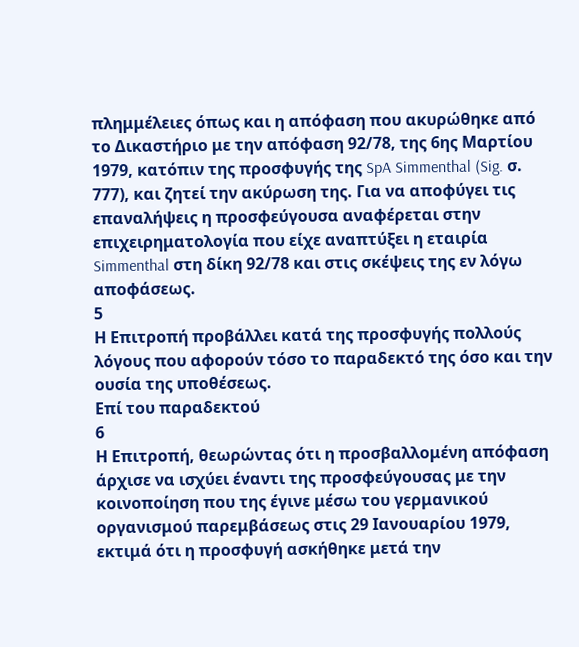πλημμέλειες όπως και η απόφαση που ακυρώθηκε από το Δικαστήριο με την απόφαση 92/78, της 6ης Μαρτίου 1979, κατόπιν της προσφυγής της SpA Simmenthal (Sig. σ. 777), και ζητεί την ακύρωση της. Για να αποφύγει τις επαναλήψεις η προσφεύγουσα αναφέρεται στην επιχειρηματολογία που είχε αναπτύξει η εταιρία Simmenthal στη δίκη 92/78 και στις σκέψεις της εν λόγω αποφάσεως.
5
Η Επιτροπή προβάλλει κατά της προσφυγής πολλούς λόγους που αφορούν τόσο το παραδεκτό της όσο και την ουσία της υποθέσεως.
Επί του παραδεκτού
6
Η Επιτροπή, θεωρώντας ότι η προσβαλλομένη απόφαση άρχισε να ισχύει έναντι της προσφεύγουσας με την κοινοποίηση που της έγινε μέσω του γερμανικού οργανισμού παρεμβάσεως στις 29 Ιανουαρίου 1979, εκτιμά ότι η προσφυγή ασκήθηκε μετά την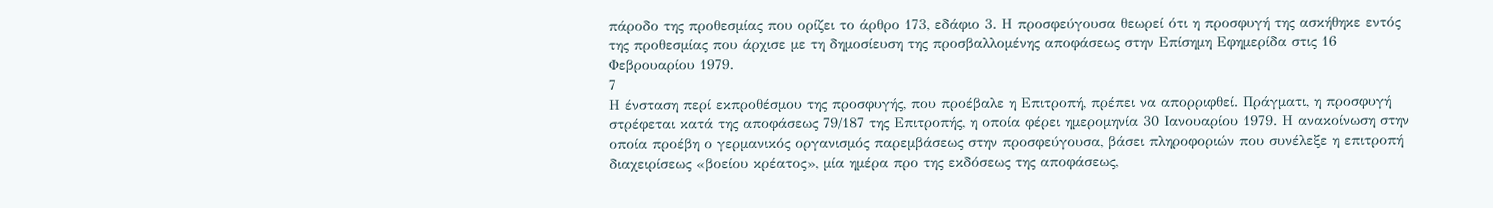πάροδο της προθεσμίας που ορίζει το άρθρο 173, εδάφιο 3. Η προσφεύγουσα θεωρεί ότι η προσφυγή της ασκήθηκε εντός της προθεσμίας που άρχισε με τη δημοσίευση της προσβαλλομένης αποφάσεως στην Επίσημη Εφημερίδα στις 16 Φεβρουαρίου 1979.
7
Η ένσταση περί εκπροθέσμου της προσφυγής, που προέβαλε η Επιτροπή, πρέπει να απορριφθεί. Πράγματι, η προσφυγή στρέφεται κατά της αποφάσεως 79/187 της Επιτροπής, η οποία φέρει ημερομηνία 30 Ιανουαρίου 1979. Η ανακοίνωση στην οποία προέβη ο γερμανικός οργανισμός παρεμβάσεως στην προσφεύγουσα, βάσει πληροφοριών που συνέλεξε η επιτροπή διαχειρίσεως «βοείου κρέατος», μία ημέρα προ της εκδόσεως της αποφάσεως,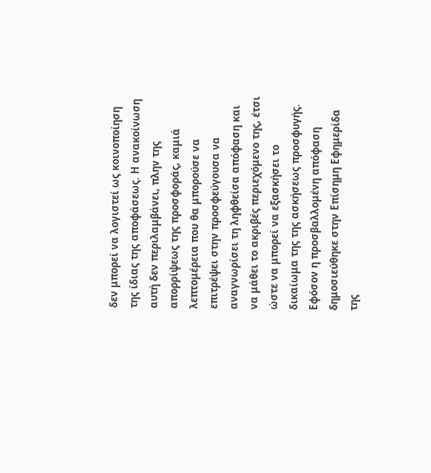δεν μπορεί να λογιστεί ως κοινοποίηση της ίδιας της αποφάσεως. Η ανακοίνωση αυτή δεν περιλαμβάνει, πλην της απορρίψεως της προσφοράς, καμιά λεπτομέρεια που θα μπορούσε να επιτρέψει στην προσφεύγουσα να αναγνωρίσει τη ληφθείσα απόφαση και να μάθει το ακριβές περιεχόμενο της, έτσι ώστε να μπορεί να εξασκήσει το δικαίωμα της της ασκήσεως προσφυγής. Εφόσον η προσβαλλομένη απόφαση δημοσιεύθηκε στην Επίσημη Εφημερίδα της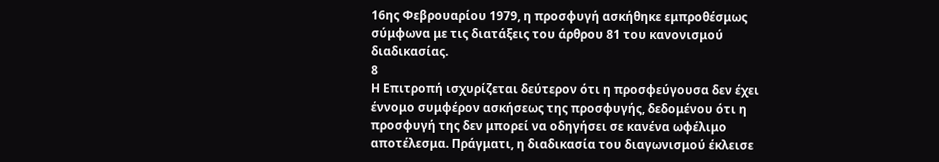16ης Φεβρουαρίου 1979, η προσφυγή ασκήθηκε εμπροθέσμως σύμφωνα με τις διατάξεις του άρθρου 81 του κανονισμού διαδικασίας.
8
Η Επιτροπή ισχυρίζεται δεύτερον ότι η προσφεύγουσα δεν έχει έννομο συμφέρον ασκήσεως της προσφυγής, δεδομένου ότι η προσφυγή της δεν μπορεί να οδηγήσει σε κανένα ωφέλιμο αποτέλεσμα. Πράγματι, η διαδικασία του διαγωνισμού έκλεισε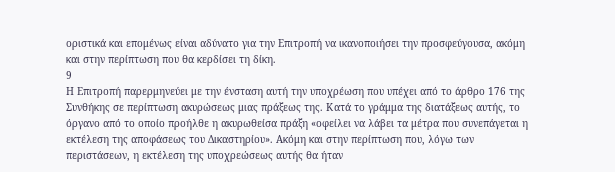οριστικά και επομένως είναι αδύνατο για την Επιτροπή να ικανοποιήσει την προσφεύγουσα, ακόμη και στην περίπτωση που θα κερδίσει τη δίκη.
9
Η Επιτροπή παρερμηνεύει με την ένσταση αυτή την υποχρέωση που υπέχει από το άρθρο 176 της Συνθήκης σε περίπτωση ακυρώσεως μιας πράξεως της. Κατά το γράμμα της διατάξεως αυτής, το όργανο από το οποίο προήλθε η ακυρωθείσα πράξη «οφείλει να λάβει τα μέτρα που συνεπάγεται η εκτέλεση της αποφάσεως του Δικαστηρίου». Ακόμη και στην περίπτωση που, λόγω των περιστάσεων, η εκτέλεση της υποχρεώσεως αυτής θα ήταν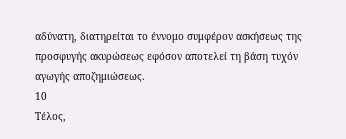αδύνατη, διατηρείται το έννομο συμφέρον ασκήσεως της προσφυγής ακυρώσεως εφόσον αποτελεί τη βάση τυχόν αγωγής αποζημιώσεως.
10
Τέλος,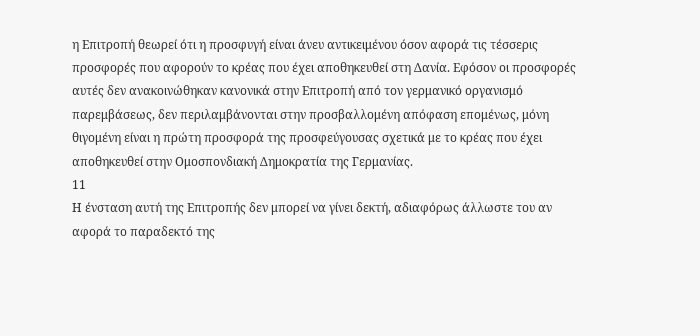η Επιτροπή θεωρεί ότι η προσφυγή είναι άνευ αντικειμένου όσον αφορά τις τέσσερις προσφορές που αφορούν το κρέας που έχει αποθηκευθεί στη Δανία. Εφόσον οι προσφορές αυτές δεν ανακοινώθηκαν κανονικά στην Επιτροπή από τον γερμανικό οργανισμό παρεμβάσεως, δεν περιλαμβάνονται στην προσβαλλομένη απόφαση επομένως, μόνη θιγομένη είναι η πρώτη προσφορά της προσφεύγουσας σχετικά με το κρέας που έχει αποθηκευθεί στην Ομοσπονδιακή Δημοκρατία της Γερμανίας.
11
Η ένσταση αυτή της Επιτροπής δεν μπορεί να γίνει δεκτή, αδιαφόρως άλλωστε του αν αφορά το παραδεκτό της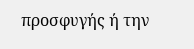προσφυγής ή την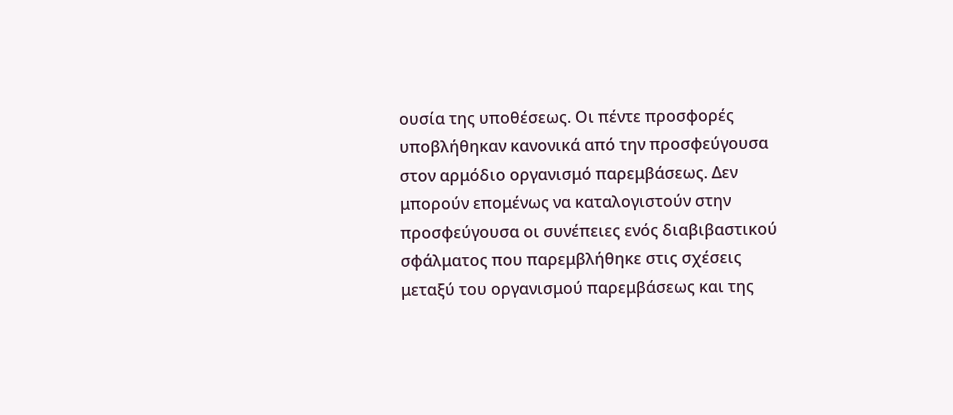ουσία της υποθέσεως. Οι πέντε προσφορές υποβλήθηκαν κανονικά από την προσφεύγουσα στον αρμόδιο οργανισμό παρεμβάσεως. Δεν μπορούν επομένως να καταλογιστούν στην προσφεύγουσα οι συνέπειες ενός διαβιβαστικού σφάλματος που παρεμβλήθηκε στις σχέσεις μεταξύ του οργανισμού παρεμβάσεως και της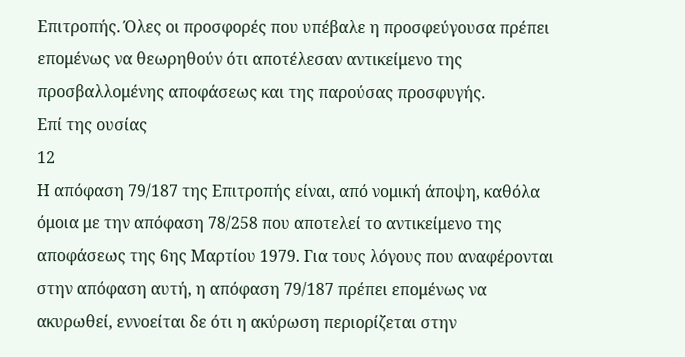Επιτροπής. Όλες οι προσφορές που υπέβαλε η προσφεύγουσα πρέπει επομένως να θεωρηθούν ότι αποτέλεσαν αντικείμενο της προσβαλλομένης αποφάσεως και της παρούσας προσφυγής.
Επί της ουσίας
12
Η απόφαση 79/187 της Επιτροπής είναι, από νομική άποψη, καθόλα όμοια με την απόφαση 78/258 που αποτελεί το αντικείμενο της αποφάσεως της 6ης Μαρτίου 1979. Για τους λόγους που αναφέρονται στην απόφαση αυτή, η απόφαση 79/187 πρέπει επομένως να ακυρωθεί, εννοείται δε ότι η ακύρωση περιορίζεται στην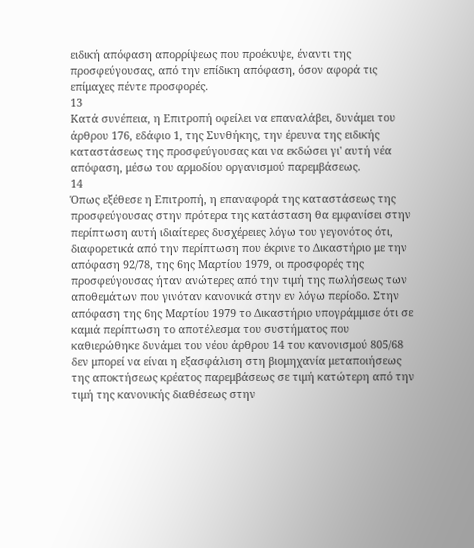ειδική απόφαση απορρίψεως που προέκυψε, έναντι της προσφεύγουσας, από την επίδικη απόφαση, όσον αφορά τις επίμαχες πέντε προσφορές.
13
Κατά συνέπεια, η Επιτροπή οφείλει να επαναλάβει, δυνάμει του άρθρου 176, εδάφιο 1, της Συνθήκης, την έρευνα της ειδικής καταστάσεως της προσφεύγουσας και να εκδώσει γι' αυτή νέα απόφαση, μέσω του αρμοδίου οργανισμού παρεμβάσεως.
14
Όπως εξέθεσε η Επιτροπή, η επαναφορά της καταστάσεως της προσφεύγουσας στην πρότερα της κατάσταση θα εμφανίσει στην περίπτωση αυτή ιδιαίτερες δυσχέρειες λόγω του γεγονότος ότι, διαφορετικά από την περίπτωση που έκρινε το Δικαστήριο με την απόφαση 92/78, της 6ης Μαρτίου 1979, οι προσφορές της προσφεύγουσας ήταν ανώτερες από την τιμή της πωλήσεως των αποθεμάτων που γινόταν κανονικά στην εν λόγω περίοδο. Στην απόφαση της 6ης Μαρτίου 1979 το Δικαστήριο υπογράμμισε ότι σε καμιά περίπτωση το αποτέλεσμα του συστήματος που καθιερώθηκε δυνάμει του νέου άρθρου 14 του κανονισμού 805/68 δεν μπορεί να είναι η εξασφάλιση στη βιομηχανία μεταποιήσεως της αποκτήσεως κρέατος παρεμβάσεως σε τιμή κατώτερη από την τιμή της κανονικής διαθέσεως στην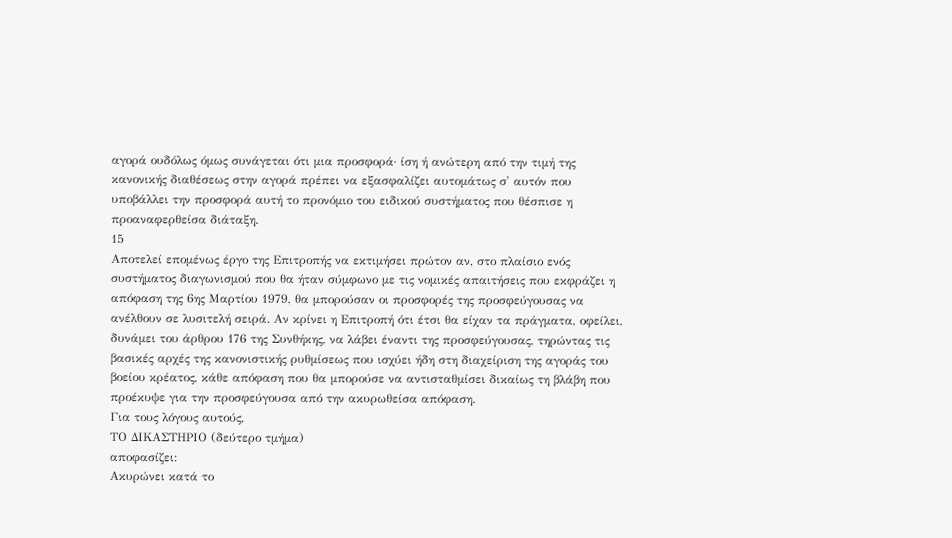αγορά ουδόλως όμως συνάγεται ότι μια προσφορά· ίση ή ανώτερη από την τιμή της κανονικής διαθέσεως στην αγορά πρέπει να εξασφαλίζει αυτομάτως σ' αυτόν που υποβάλλει την προσφορά αυτή το προνόμιο του ειδικού συστήματος που θέσπισε η προαναφερθείσα διάταξη.
15
Αποτελεί επομένως έργο της Επιτροπής να εκτιμήσει πρώτον αν, στο πλαίσιο ενός συστήματος διαγωνισμού που θα ήταν σύμφωνο με τις νομικές απαιτήσεις που εκφράζει η απόφαση της 6ης Μαρτίου 1979, θα μπορούσαν οι προσφορές της προσφεύγουσας να ανέλθουν σε λυσιτελή σειρά. Αν κρίνει η Επιτροπή ότι έτσι θα είχαν τα πράγματα, οφείλει, δυνάμει του άρθρου 176 της Συνθήκης, να λάβει έναντι της προσφεύγουσας, τηρώντας τις βασικές αρχές της κανονιστικής ρυθμίσεως που ισχύει ήδη στη διαχείριση της αγοράς του βοείου κρέατος, κάθε απόφαση που θα μπορούσε να αντισταθμίσει δικαίως τη βλάβη που προέκυψε για την προσφεύγουσα από την ακυρωθείσα απόφαση.
Για τους λόγους αυτούς,
ΤΟ ΔΙΚΑΣΤΗΡΙΟ (δεύτερο τμήμα)
αποφασίζει:
Ακυρώνει κατά το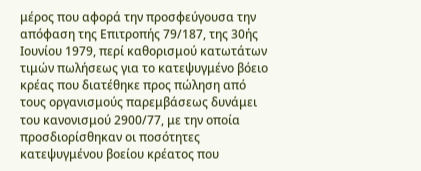μέρος που αφορά την προσφεύγουσα την απόφαση της Επιτροπής 79/187, της 30ής Ιουνίου 1979, περί καθορισμού κατωτάτων τιμών πωλήσεως για το κατεψυγμένο βόειο κρέας που διατέθηκε προς πώληση από τους οργανισμούς παρεμβάσεως δυνάμει του κανονισμού 2900/77, με την οποία προσδιορίσθηκαν οι ποσότητες κατεψυγμένου βοείου κρέατος που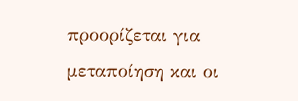προορίζεται για μεταποίηση και οι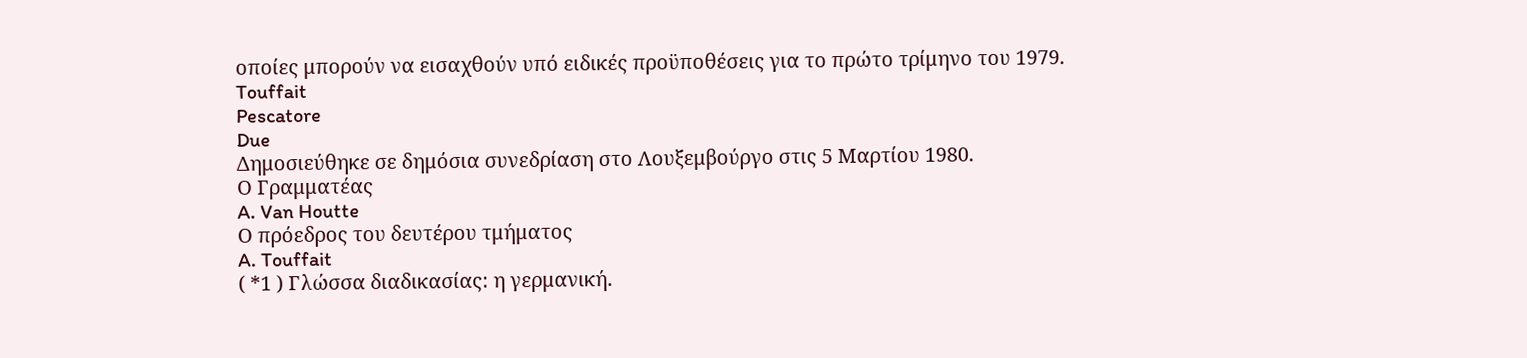οποίες μπορούν να εισαχθούν υπό ειδικές προϋποθέσεις για το πρώτο τρίμηνο του 1979.
Touffait
Pescatore
Due
Δημοσιεύθηκε σε δημόσια συνεδρίαση στο Λουξεμβούργο στις 5 Μαρτίου 1980.
Ο Γραμματέας
A. Van Houtte
Ο πρόεδρος του δευτέρου τμήματος
A. Touffait
( *1 ) Γλώσσα διαδικασίας: η γερμανική.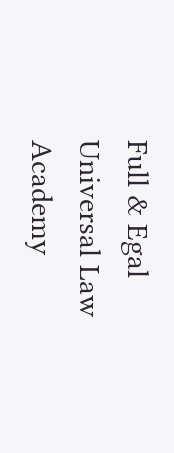Full & Egal Universal Law Academy